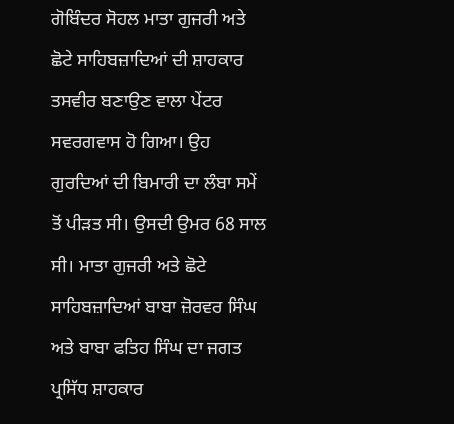ਗੋਬਿੰਦਰ ਸੋਹਲ ਮਾਤਾ ਗੁਜਰੀ ਅਤੇ ਛੋਟੇ ਸਾਹਿਬਜ਼ਾਦਿਆਂ ਦੀ ਸ਼ਾਹਕਾਰ ਤਸਵੀਰ ਬਣਾਉਣ ਵਾਲਾ ਪੇਂਟਰ ਸਵਰਗਵਾਸ ਹੋ ਗਿਆ। ਉਹ ਗੁਰਦਿਆਂ ਦੀ ਬਿਮਾਰੀ ਦਾ ਲੰਬਾ ਸਮੇਂ ਤੋਂ ਪੀੜਤ ਸੀ। ਉਸਦੀ ਉਮਰ 68 ਸਾਲ ਸੀ। ਮਾਤਾ ਗੁਜਰੀ ਅਤੇ ਛੋਟੇ ਸਾਹਿਬਜ਼ਾਦਿਆਂ ਬਾਬਾ ਜ਼ੋਰਵਰ ਸਿੰਘ ਅਤੇ ਬਾਬਾ ਫਤਿਹ ਸਿੰਘ ਦਾ ਜਗਤ ਪ੍ਰਸਿੱਧ ਸ਼ਾਹਕਾਰ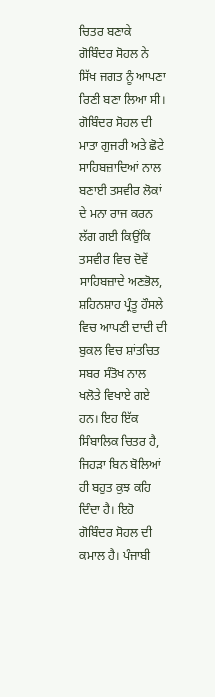ਚਿਤਰ ਬਣਾਕੇ ਗੋਬਿੰਦਰ ਸੋਹਲ ਨੇ ਸਿੱਖ ਜਗਤ ਨੂੰ ਆਪਣਾ ਰਿਣੀ ਬਣਾ ਲਿਆ ਸੀ। ਗੋਬਿੰਦਰ ਸੋਹਲ ਦੀ ਮਾਤਾ ਗੁਜਰੀ ਅਤੇ ਛੋਟੇ ਸਾਹਿਬਜ਼ਾਦਿਆਂ ਨਾਲ ਬਣਾਈ ਤਸਵੀਰ ਲੋਕਾਂ ਦੇ ਮਨਾ ਰਾਜ ਕਰਨ ਲੱਗ ਗਈ ਕਿਉਂਕਿ ਤਸਵੀਰ ਵਿਚ ਦੋਵੇਂ ਸਾਹਿਬਜ਼ਾਦੇ ਅਣਭੋਲ, ਸ਼ਹਿਨਸ਼ਾਹ ਪ੍ਰੰਤੂ ਹੌਸਲੇ ਵਿਚ ਆਪਣੀ ਦਾਦੀ ਦੀ ਬੁਕਲ ਵਿਚ ਸ਼ਾਂਤਚਿਤ ਸਬਰ ਸੰਤੋਖ ਨਾਲ ਖਲੋਤੇ ਵਿਖਾਏ ਗਏ ਹਨ। ਇਹ ਇੱਕ ਸਿੰਬਾਲਿਕ ਚਿਤਰ ਹੈ, ਜਿਹੜਾ ਬਿਨ ਬੋਲਿਆਂ ਹੀ ਬਹੁਤ ਕੁਝ ਕਹਿ ਦਿੰਦਾ ਹੈ। ਇਹੋ ਗੋਬਿੰਦਰ ਸੋਹਲ ਦੀ ਕਮਾਲ ਹੈ। ਪੰਜਾਬੀ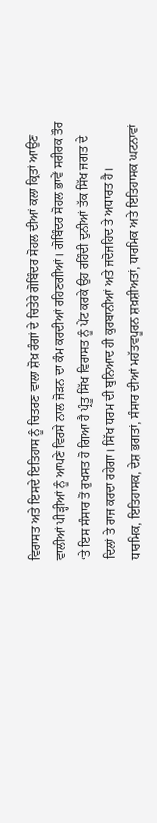ਵਿਰਾਸਤ ਅਤੇ ਇਸਦੇ ਇਤਿਹਾਸ ਨੂੰ ਚਿਤਰਣ ਵਾਲਾ ਸ਼ੋਖ਼ ਰੰਗਾਂ ਦੇ ਚਿਤੇਰੇ ਗੋਬਿੰਦਰ ਸੋਹਲ ਦੀਆਂ ਕਲਾ ਕ੍ਰਿਤਾਂ ਆਉਣ ਵਾਲੀਆਂ ਪੀੜ੍ਹੀਆਂ ਨੂੰ ਆਪਣੇ ਵਿਰਸੇ ਨਾਲ ਜੋੜਨ ਦਾ ਕੰਮ ਕਰਦੀਆਂ ਰਹਿਣਗੀਆਂ। ਗੋਬਿੰਦਰ ਸੋਹਲ ਭਾਵੇਂ ਸਰੀਰਕ ਤੌਰ ‘ਤੇ ਇਸ ਸੰਸਾਰ ਤੋਂ ਰੁਖਸਤ ਹੋ ਗਿਆ ਹੈ ਪ੍ਰੰਤੂ ਸਿੱਖ ਵਿਰਾਸਤ ਨੂੰ ਪੇਂਟ ਕਰਕੇ ਉਹ ਰਹਿੰਦੀ ਦੁਨੀਆਂ ਤੱਕ ਸਿੱਖ ਜਗਤ ਦੇ ਦਿਲਾਂ ਤੇ ਰਾਜ ਕਰਦਾ ਰਹੇਗਾ। ਸਿੱਖ ਧਰਮ ਦੀ ਬੁਨਿਆਦ ਹੀ ਕੁਰਬਾਨੀਆਂ ਅਤੇ ਜਦੋਜਹਿਦ ਤੇ ਅਧਾਰਤ ਹੈ।
ਧਾਰਮਿਕ, ਇਤਿਹਾਸਕ, ਦੇਸ਼ ਭਗਤਾਂ, ਸੰਸਾਰ ਦੀਆਂ ਮਹੱਤਵਪੂਰਨ ਸ਼ਖ਼ਸ਼ੀਅਤਾਂ, ਧਾਰਮਿਕ ਅਤੇ ਇਤਿਹਾਸਕ ਘਟਨਾਵਾਂ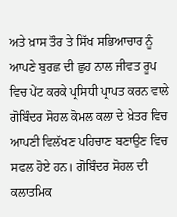ਅਤੇ ਖ਼ਾਸ ਤੌਰ ਤੇ ਸਿੱਖ ਸਭਿਆਚਾਰ ਨੂੰ ਆਪਣੇ ਬੁਰਛ ਦੀ ਛੁਹ ਨਾਲ ਜੀਵਤ ਰੂਪ ਵਿਚ ਪੇਂਟ ਕਰਕੇ ਪ੍ਰਸਿਧੀ ਪ੍ਰਾਪਤ ਕਰਨ ਵਾਲੇ ਗੋਬਿੰਦਰ ਸੋਹਲ ਕੋਮਲ ਕਲਾ ਦੇ ਖ਼ੇਤਰ ਵਿਚ ਆਪਣੀ ਵਿਲੱਖਣ ਪਹਿਚਾਣ ਬਣਾਉਣ ਵਿਚ ਸਫਲ ਹੋਏ ਹਨ। ਗੋਬਿੰਦਰ ਸੋਹਲ ਦੀ ਕਲਾਤਮਿਕ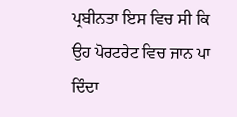ਪ੍ਰਬੀਨਤਾ ਇਸ ਵਿਚ ਸੀ ਕਿ ਉਹ ਪੋਰਟਰੇਟ ਵਿਚ ਜਾਨ ਪਾ ਦਿੰਦਾ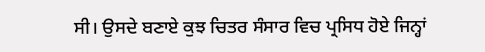ਸੀ। ਉਸਦੇ ਬਣਾਏ ਕੁਝ ਚਿਤਰ ਸੰਸਾਰ ਵਿਚ ਪ੍ਰਸਿਧ ਹੋਏ ਜਿਨ੍ਹਾਂ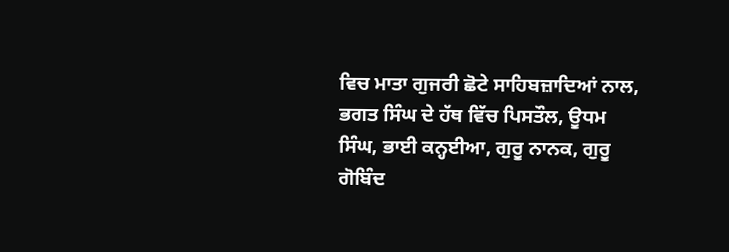ਵਿਚ ਮਾਤਾ ਗੁਜਰੀ ਛੋਟੇ ਸਾਹਿਬਜ਼ਾਦਿਆਂ ਨਾਲ, ਭਗਤ ਸਿੰਘ ਦੇ ਹੱਥ ਵਿੱਚ ਪਿਸਤੌਲ, ਊਧਮ ਸਿੰਘ, ਭਾਈ ਕਨ੍ਹਈਆ, ਗੁਰੂ ਨਾਨਕ, ਗੁਰੂ ਗੋਬਿੰਦ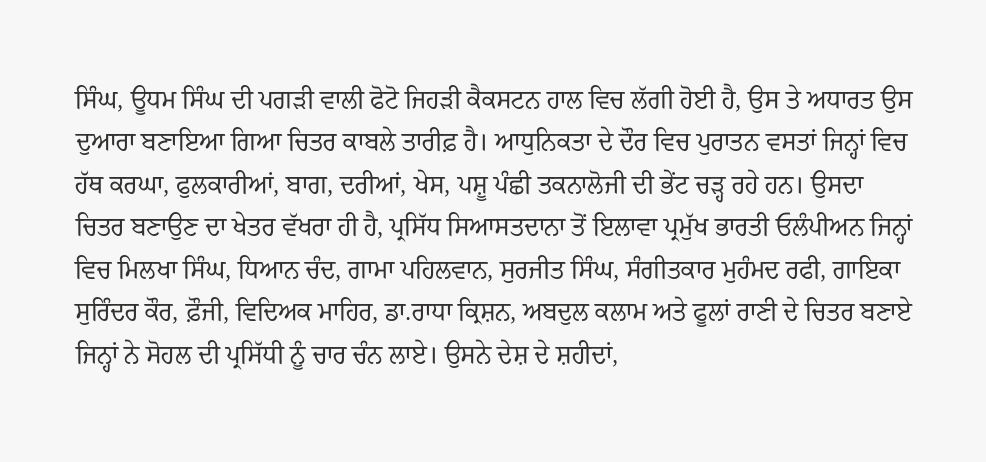ਸਿੰਘ, ਊਧਮ ਸਿੰਘ ਦੀ ਪਗੜੀ ਵਾਲੀ ਫੋਟੋ ਜਿਹੜੀ ਕੈਕਸਟਨ ਹਾਲ ਵਿਚ ਲੱਗੀ ਹੋਈ ਹੈ, ਉਸ ਤੇ ਅਧਾਰਤ ਉਸ ਦੁਆਰਾ ਬਣਾਇਆ ਗਿਆ ਚਿਤਰ ਕਾਬਲੇ ਤਾਰੀਫ਼ ਹੈ। ਆਧੁਨਿਕਤਾ ਦੇ ਦੌਰ ਵਿਚ ਪੁਰਾਤਨ ਵਸਤਾਂ ਜਿਨ੍ਹਾਂ ਵਿਚ ਹੱਥ ਕਰਘਾ, ਫੁਲਕਾਰੀਆਂ, ਬਾਗ, ਦਰੀਆਂ, ਖੇਸ, ਪਸ਼ੂ ਪੰਛੀ ਤਕਨਾਲੋਜੀ ਦੀ ਭੇਂਟ ਚੜ੍ਹ ਰਹੇ ਹਨ। ਉਸਦਾ ਚਿਤਰ ਬਣਾਉਣ ਦਾ ਖੇਤਰ ਵੱਖਰਾ ਹੀ ਹੈ, ਪ੍ਰਸਿੱਧ ਸਿਆਸਤਦਾਨਾ ਤੋਂ ਇਲਾਵਾ ਪ੍ਰਮੁੱਖ ਭਾਰਤੀ ਓਲੰਪੀਅਨ ਜਿਨ੍ਹਾਂ ਵਿਚ ਮਿਲਖਾ ਸਿੰਘ, ਧਿਆਨ ਚੰਦ, ਗਾਮਾ ਪਹਿਲਵਾਨ, ਸੁਰਜੀਤ ਸਿੰਘ, ਸੰਗੀਤਕਾਰ ਮੁਹੰਮਦ ਰਫੀ, ਗਾਇਕਾ ਸੁਰਿੰਦਰ ਕੌਰ, ਫ਼ੌਜੀ, ਵਿਦਿਅਕ ਮਾਹਿਰ, ਡਾ.ਰਾਧਾ ਕ੍ਰਿਸ਼ਨ, ਅਬਦੁਲ ਕਲਾਮ ਅਤੇ ਫੂਲਾਂ ਰਾਣੀ ਦੇ ਚਿਤਰ ਬਣਾਏ ਜਿਨ੍ਹਾਂ ਨੇ ਸੋਹਲ ਦੀ ਪ੍ਰਸਿੱਧੀ ਨੂੰ ਚਾਰ ਚੰਨ ਲਾਏ। ਉਸਨੇ ਦੇਸ਼ ਦੇ ਸ਼ਹੀਦਾਂ,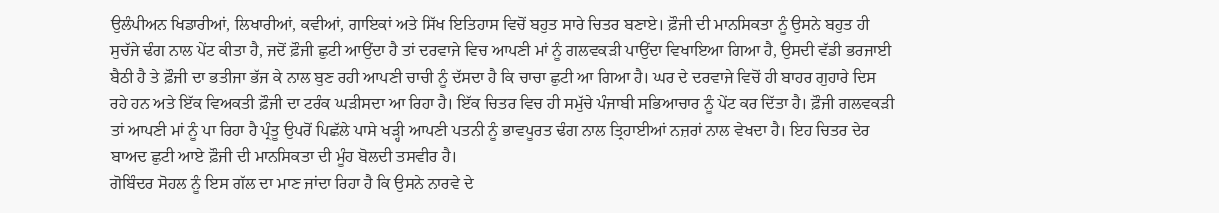ਉਲੰਪੀਅਨ ਖਿਡਾਰੀਆਂ, ਲਿਖਾਰੀਆਂ, ਕਵੀਆਂ, ਗਾਇਕਾਂ ਅਤੇ ਸਿੱਖ ਇਤਿਹਾਸ ਵਿਚੋਂ ਬਹੁਤ ਸਾਰੇ ਚਿਤਰ ਬਣਾਏ। ਫ਼ੌਜੀ ਦੀ ਮਾਨਸਿਕਤਾ ਨੂੰ ਉਸਨੇ ਬਹੁਤ ਹੀ ਸੁਚੱਜੇ ਢੰਗ ਨਾਲ ਪੇਂਟ ਕੀਤਾ ਹੈ, ਜਦੋਂ ਫ਼ੌਜੀ ਛੁਟੀ ਆਉਂਦਾ ਹੈ ਤਾਂ ਦਰਵਾਜੇ ਵਿਚ ਆਪਣੀ ਮਾਂ ਨੂੰ ਗਲਵਕੜੀ ਪਾਉਂਦਾ ਵਿਖਾਇਆ ਗਿਆ ਹੈ, ਉਸਦੀ ਵੱਡੀ ਭਰਜਾਈ ਬੈਠੀ ਹੈ ਤੇ ਫ਼ੌਜੀ ਦਾ ਭਤੀਜਾ ਭੱਜ ਕੇ ਨਾਲ ਬੁਣ ਰਹੀ ਆਪਣੀ ਚਾਚੀ ਨੂੰ ਦੱਸਦਾ ਹੈ ਕਿ ਚਾਚਾ ਛੁਟੀ ਆ ਗਿਆ ਹੈ। ਘਰ ਦੇ ਦਰਵਾਜੇ ਵਿਚੋਂ ਹੀ ਬਾਹਰ ਗੁਹਾਰੇ ਦਿਸ ਰਹੇ ਹਨ ਅਤੇ ਇੱਕ ਵਿਅਕਤੀ ਫ਼ੌਜੀ ਦਾ ਟਰੰਕ ਘੜੀਸਦਾ ਆ ਰਿਹਾ ਹੈ। ਇੱਕ ਚਿਤਰ ਵਿਚ ਹੀ ਸਮੁੱਚੇ ਪੰਜਾਬੀ ਸਭਿਆਚਾਰ ਨੂੰ ਪੇਂਟ ਕਰ ਦਿੱਤਾ ਹੈ। ਫ਼ੌਜੀ ਗਲਵਕੜੀ ਤਾਂ ਆਪਣੀ ਮਾਂ ਨੂੰ ਪਾ ਰਿਹਾ ਹੈ ਪ੍ਰੰਤੂ ਉਪਰੋਂ ਪਿਛੱਲੇ ਪਾਸੇ ਖੜ੍ਹੀ ਆਪਣੀ ਪਤਨੀ ਨੂੰ ਭਾਵਪੂਰਤ ਢੰਗ ਨਾਲ ਤ੍ਰਿਹਾਈਆਂ ਨਜ਼ਰਾਂ ਨਾਲ ਵੇਖਦਾ ਹੈ। ਇਹ ਚਿਤਰ ਦੇਰ ਬਾਅਦ ਛੁਟੀ ਆਏ ਫ਼ੌਜੀ ਦੀ ਮਾਨਸਿਕਤਾ ਦੀ ਮੂੰਹ ਬੋਲਦੀ ਤਸਵੀਰ ਹੈ।
ਗੋਬਿੰਦਰ ਸੋਹਲ ਨੂੰ ਇਸ ਗੱਲ ਦਾ ਮਾਣ ਜਾਂਦਾ ਰਿਹਾ ਹੈ ਕਿ ਉਸਨੇ ਨਾਰਵੇ ਦੇ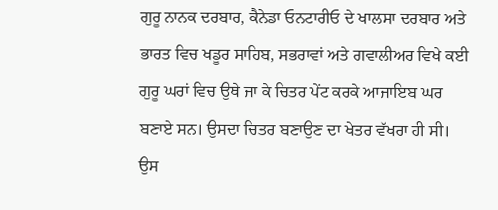ਗੁਰੂ ਨਾਨਕ ਦਰਬਾਰ, ਕੈਨੇਡਾ ਓਨਟਾਰੀਓ ਦੇ ਖਾਲਸਾ ਦਰਬਾਰ ਅਤੇ ਭਾਰਤ ਵਿਚ ਖਡੂਰ ਸਾਹਿਬ, ਸਭਰਾਵਾਂ ਅਤੇ ਗਵਾਲੀਅਰ ਵਿਖੇ ਕਈ ਗੁਰੂ ਘਰਾਂ ਵਿਚ ਉਥੇ ਜਾ ਕੇ ਚਿਤਰ ਪੇਂਟ ਕਰਕੇ ਆਜਾਇਬ ਘਰ ਬਣਾਏ ਸਨ। ਉਸਦਾ ਚਿਤਰ ਬਣਾਉਣ ਦਾ ਖੇਤਰ ਵੱਖਰਾ ਹੀ ਸੀ। ਉਸ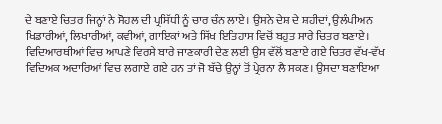ਦੇ ਬਣਾਏ ਚਿਤਰ ਜਿਨ੍ਹਾਂ ਨੇ ਸੋਹਲ ਦੀ ਪ੍ਰਸਿੱਧੀ ਨੂੰ ਚਾਰ ਚੰਨ ਲਾਏ। ਉਸਨੇ ਦੇਸ਼ ਦੇ ਸ਼ਹੀਦਾਂ, ਉਲੰਪੀਅਨ ਖਿਡਾਰੀਆਂ, ਲਿਖਾਰੀਆਂ, ਕਵੀਆਂ, ਗਾਇਕਾਂ ਅਤੇ ਸਿੱਖ ਇਤਿਹਾਸ ਵਿਚੋਂ ਬਹੁਤ ਸਾਰੇ ਚਿਤਰ ਬਣਾਏ। ਵਿਦਿਆਰਥੀਆਂ ਵਿਚ ਆਪਣੇ ਵਿਰਸੇ ਬਾਰੇ ਜਾਣਕਾਰੀ ਦੇਣ ਲਈ ਉਸ ਵੱਲੋਂ ਬਣਾਏ ਗਏ ਚਿਤਰ ਵੱਖ-ਵੱਖ ਵਿਦਿਅਕ ਅਦਾਰਿਆਂ ਵਿਚ ਲਗਾਏ ਗਏ ਹਨ ਤਾਂ ਜੋ ਬੱਚੇ ਉਨ੍ਹਾਂ ਤੋਂ ਪ੍ਰੇਰਨਾ ਲੈ ਸਕਣ। ਉਸਦਾ ਬਣਾਇਆ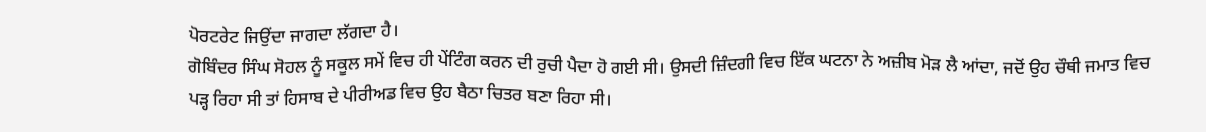ਪੋਰਟਰੇਟ ਜਿਉਂਦਾ ਜਾਗਦਾ ਲੱਗਦਾ ਹੈ।
ਗੋਬਿੰਦਰ ਸਿੰਘ ਸੋਹਲ ਨੂੰ ਸਕੂਲ ਸਮੇਂ ਵਿਚ ਹੀ ਪੇਂਟਿੰਗ ਕਰਨ ਦੀ ਰੁਚੀ ਪੈਦਾ ਹੋ ਗਈ ਸੀ। ਉਸਦੀ ਜ਼ਿੰਦਗੀ ਵਿਚ ਇੱਕ ਘਟਨਾ ਨੇ ਅਜ਼ੀਬ ਮੋੜ ਲੈ ਆਂਦਾ, ਜਦੋਂ ਉਹ ਚੌਥੀ ਜਮਾਤ ਵਿਚ ਪੜ੍ਹ ਰਿਹਾ ਸੀ ਤਾਂ ਹਿਸਾਬ ਦੇ ਪੀਰੀਅਡ ਵਿਚ ਉਹ ਬੈਠਾ ਚਿਤਰ ਬਣਾ ਰਿਹਾ ਸੀ।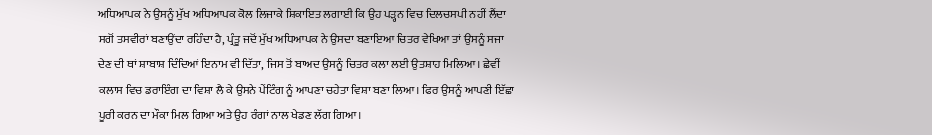ਅਧਿਆਪਕ ਨੇ ਉਸਨੂੰ ਮੁੱਖ ਅਧਿਆਪਕ ਕੋਲ ਲਿਜਾਕੇ ਸ਼ਿਕਾਇਤ ਲਗਾਈ ਕਿ ਉਹ ਪੜ੍ਹਨ ਵਿਚ ਦਿਲਚਸਪੀ ਨਹੀਂ ਲੈਂਦਾ ਸਗੋਂ ਤਸਵੀਰਾਂ ਬਣਾਉਂਦਾ ਰਹਿੰਦਾ ਹੈ, ਪ੍ਰੰਤੂ ਜਦੋਂ ਮੁੱਖ ਅਧਿਆਪਕ ਨੇ ਉਸਦਾ ਬਣਾਇਆ ਚਿਤਰ ਵੇਖਿਆ ਤਾਂ ਉਸਨੂੰ ਸਜਾ ਦੇਣ ਦੀ ਥਾਂ ਸ਼ਾਬਾਸ਼ ਦਿੰਦਿਆਂ ਇਨਾਮ ਵੀ ਦਿੱਤਾ, ਜਿਸ ਤੋਂ ਬਾਅਦ ਉਸਨੂੰ ਚਿਤਰ ਕਲਾ ਲਈ ਉਤਸ਼ਾਹ ਮਿਲਿਆ। ਛੇਵੀਂ ਕਲਾਸ ਵਿਚ ਡਰਾਇੰਗ ਦਾ ਵਿਸ਼ਾ ਲੈ ਕੇ ਉਸਨੇ ਪੇਂਟਿੰਗ ਨੂੰ ਆਪਣਾ ਚਹੇਤਾ ਵਿਸ਼ਾ ਬਣਾ ਲਿਆ। ਫਿਰ ਉਸਨੂੰ ਆਪਣੀ ਇੱਛਾ ਪੂਰੀ ਕਰਨ ਦਾ ਮੌਕਾ ਮਿਲ ਗਿਆ ਅਤੇ ਉਹ ਰੰਗਾਂ ਨਾਲ ਖੇਡਣ ਲੱਗ ਗਿਆ।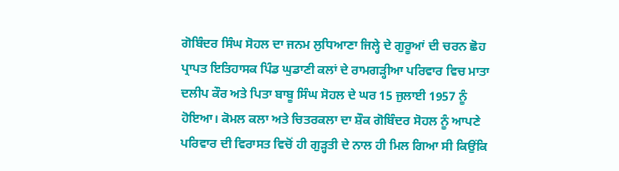ਗੋਬਿੰਦਰ ਸਿੰਘ ਸੋਹਲ ਦਾ ਜਨਮ ਲੁਧਿਆਣਾ ਜਿਲ੍ਹੇ ਦੇ ਗੁਰੂਆਂ ਦੀ ਚਰਨ ਛੋਹ ਪ੍ਰਾਪਤ ਇਤਿਹਾਸਕ ਪਿੰਡ ਘੁਡਾਣੀ ਕਲਾਂ ਦੇ ਰਾਮਗੜ੍ਹੀਆ ਪਰਿਵਾਰ ਵਿਚ ਮਾਤਾ ਦਲੀਪ ਕੌਰ ਅਤੇ ਪਿਤਾ ਬਾਬੂ ਸਿੰਘ ਸੋਹਲ ਦੇ ਘਰ 15 ਜੁਲਾਈ 1957 ਨੂੰ ਹੋਇਆ। ਕੋਮਲ ਕਲਾ ਅਤੇ ਚਿਤਰਕਲਾ ਦਾ ਸ਼ੌਕ ਗੋਬਿੰਦਰ ਸੋਹਲ ਨੂੰ ਆਪਣੇ ਪਰਿਵਾਰ ਦੀ ਵਿਰਾਸਤ ਵਿਚੋਂ ਹੀ ਗੁੜ੍ਹਤੀ ਦੇ ਨਾਲ ਹੀ ਮਿਲ ਗਿਆ ਸੀ ਕਿਉਂਕਿ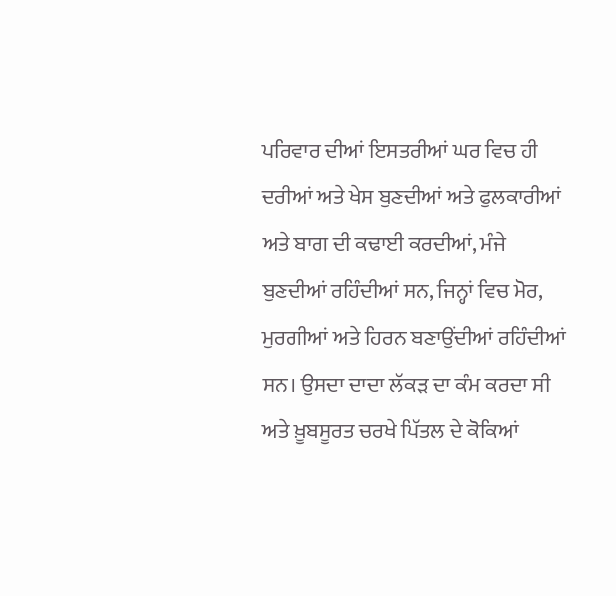ਪਰਿਵਾਰ ਦੀਆਂ ਇਸਤਰੀਆਂ ਘਰ ਵਿਚ ਹੀ ਦਰੀਆਂ ਅਤੇ ਖੇਸ ਬੁਣਦੀਆਂ ਅਤੇ ਫੁਲਕਾਰੀਆਂ ਅਤੇ ਬਾਗ ਦੀ ਕਢਾਈ ਕਰਦੀਆਂ, ਮੰਜੇ ਬੁਣਦੀਆਂ ਰਹਿੰਦੀਆਂ ਸਨ, ਜਿਨ੍ਹਾਂ ਵਿਚ ਮੋਰ, ਮੁਰਗੀਆਂ ਅਤੇ ਹਿਰਨ ਬਣਾਉਂਦੀਆਂ ਰਹਿੰਦੀਆਂ ਸਨ। ਉਸਦਾ ਦਾਦਾ ਲੱਕੜ ਦਾ ਕੰਮ ਕਰਦਾ ਸੀ ਅਤੇ ਖ਼ੂਬਸੂਰਤ ਚਰਖੇ ਪਿੱਤਲ ਦੇ ਕੋਕਿਆਂ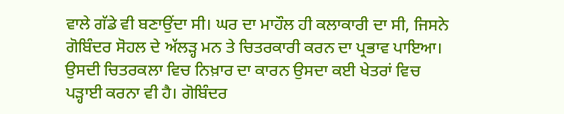ਵਾਲੇ ਗੱਡੇ ਵੀ ਬਣਾਉਂਦਾ ਸੀ। ਘਰ ਦਾ ਮਾਹੌਲ ਹੀ ਕਲਾਕਾਰੀ ਦਾ ਸੀ, ਜਿਸਨੇ ਗੋਬਿੰਦਰ ਸੋਹਲ ਦੇ ਅੱਲੜ੍ਹ ਮਨ ਤੇ ਚਿਤਰਕਾਰੀ ਕਰਨ ਦਾ ਪ੍ਰਭਾਵ ਪਾਇਆ। ਉਸਦੀ ਚਿਤਰਕਲਾ ਵਿਚ ਨਿਖ਼ਾਰ ਦਾ ਕਾਰਨ ਉਸਦਾ ਕਈ ਖੇਤਰਾਂ ਵਿਚ ਪੜ੍ਹਾਈ ਕਰਨਾ ਵੀ ਹੈ। ਗੋਬਿੰਦਰ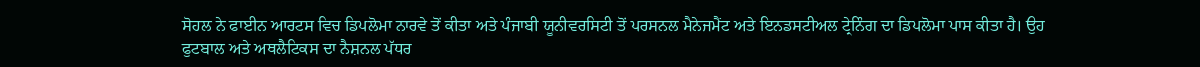ਸੋਹਲ ਨੇ ਫਾਈਨ ਆਰਟਸ ਵਿਚ ਡਿਪਲੋਮਾ ਨਾਰਵੇ ਤੋਂ ਕੀਤਾ ਅਤੇ ਪੰਜਾਬੀ ਯੂਨੀਵਰਸਿਟੀ ਤੋਂ ਪਰਸਨਲ ਮੈਨੇਜਮੈਂਟ ਅਤੇ ਇਨਡਸਟੀਅਲ ਟ੍ਰੇਨਿੰਗ ਦਾ ਡਿਪਲੋਮਾ ਪਾਸ ਕੀਤਾ ਹੈ। ਉਹ ਫੁਟਬਾਲ ਅਤੇ ਅਥਲੈਟਿਕਸ ਦਾ ਨੈਸ਼ਨਲ ਪੱਧਰ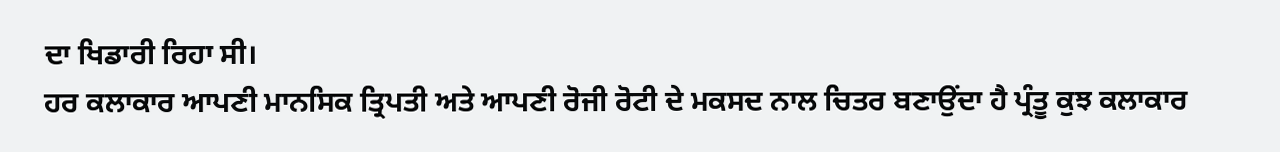ਦਾ ਖਿਡਾਰੀ ਰਿਹਾ ਸੀ।
ਹਰ ਕਲਾਕਾਰ ਆਪਣੀ ਮਾਨਸਿਕ ਤ੍ਰਿਪਤੀ ਅਤੇ ਆਪਣੀ ਰੋਜੀ ਰੋਟੀ ਦੇ ਮਕਸਦ ਨਾਲ ਚਿਤਰ ਬਣਾਉਂਦਾ ਹੈ ਪ੍ਰੰਤੂ ਕੁਝ ਕਲਾਕਾਰ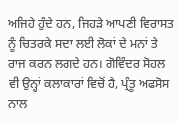ਅਜਿਹੇ ਹੁੰਦੇ ਹਨ, ਜਿਹੜੇ ਆਪਣੀ ਵਿਰਾਸਤ ਨੂੰ ਚਿਤਰਕੇ ਸਦਾ ਲਈ ਲੋਕਾਂ ਦੇ ਮਨਾਂ ਤੇ ਰਾਜ ਕਰਨ ਲਗਦੇ ਹਨ। ਗੋਵਿੰਦਰ ਸੋਹਲ ਵੀ ਉਨ੍ਹਾਂ ਕਲਾਕਾਰਾਂ ਵਿਚੋਂ ਹੈ, ਪ੍ਰੰਤੂ ਅਫਸੋਸ ਨਾਲ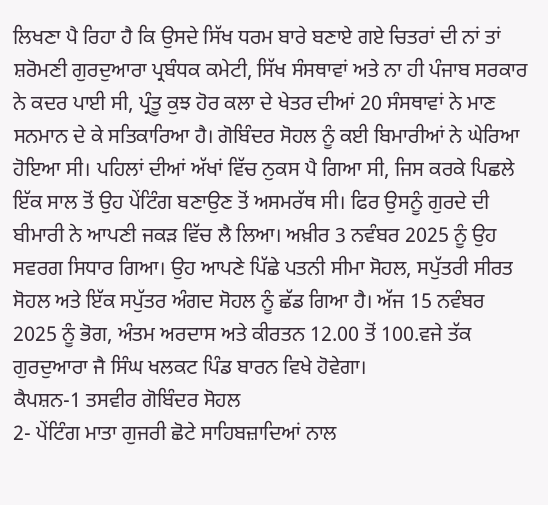ਲਿਖਣਾ ਪੈ ਰਿਹਾ ਹੈ ਕਿ ਉਸਦੇ ਸਿੱਖ ਧਰਮ ਬਾਰੇ ਬਣਾਏ ਗਏ ਚਿਤਰਾਂ ਦੀ ਨਾਂ ਤਾਂ ਸ਼ਰੋਮਣੀ ਗੁਰਦੁਆਰਾ ਪ੍ਰਬੰਧਕ ਕਮੇਟੀ, ਸਿੱਖ ਸੰਸਥਾਵਾਂ ਅਤੇ ਨਾ ਹੀ ਪੰਜਾਬ ਸਰਕਾਰ ਨੇ ਕਦਰ ਪਾਈ ਸੀ, ਪ੍ਰੰਤੂ ਕੁਝ ਹੋਰ ਕਲਾ ਦੇ ਖੇਤਰ ਦੀਆਂ 20 ਸੰਸਥਾਵਾਂ ਨੇ ਮਾਣ ਸਨਮਾਨ ਦੇ ਕੇ ਸਤਿਕਾਰਿਆ ਹੈ। ਗੋਬਿੰਦਰ ਸੋਹਲ ਨੂੰ ਕਈ ਬਿਮਾਰੀਆਂ ਨੇ ਘੇਰਿਆ ਹੋਇਆ ਸੀ। ਪਹਿਲਾਂ ਦੀਆਂ ਅੱਖਾਂ ਵਿੱਚ ਨੁਕਸ ਪੈ ਗਿਆ ਸੀ, ਜਿਸ ਕਰਕੇ ਪਿਛਲੇ ਇੱਕ ਸਾਲ ਤੋਂ ਉਹ ਪੇਂਟਿੰਗ ਬਣਾਉਣ ਤੋਂ ਅਸਮਰੱਥ ਸੀ। ਫਿਰ ਉਸਨੂੰ ਗੁਰਦੇ ਦੀ ਬੀਮਾਰੀ ਨੇ ਆਪਣੀ ਜਕੜ ਵਿੱਚ ਲੈ ਲਿਆ। ਅਖ਼ੀਰ 3 ਨਵੰਬਰ 2025 ਨੂੰ ਉਹ ਸਵਰਗ ਸਿਧਾਰ ਗਿਆ। ਉਹ ਆਪਣੇ ਪਿੱਛੇ ਪਤਨੀ ਸੀਮਾ ਸੋਹਲ, ਸਪੁੱਤਰੀ ਸੀਰਤ ਸੋਹਲ ਅਤੇ ਇੱਕ ਸਪੁੱਤਰ ਅੰਗਦ ਸੋਹਲ ਨੂੰ ਛੱਡ ਗਿਆ ਹੈ। ਅੱਜ 15 ਨਵੰਬਰ 2025 ਨੂੰ ਭੋਗ, ਅੰਤਮ ਅਰਦਾਸ ਅਤੇ ਕੀਰਤਨ 12.00 ਤੋਂ 100.ਵਜੇ ਤੱਕ ਗੁਰਦੁਆਰਾ ਜੈ ਸਿੰਘ ਖਲਕਟ ਪਿੰਡ ਬਾਰਨ ਵਿਖੇ ਹੋਵੇਗਾ।
ਕੈਪਸ਼ਨ-1 ਤਸਵੀਰ ਗੋਬਿੰਦਰ ਸੋਹਲ
2- ਪੇਂਟਿੰਗ ਮਾਤਾ ਗੁਜਰੀ ਛੋਟੇ ਸਾਹਿਬਜ਼ਾਦਿਆਂ ਨਾਲ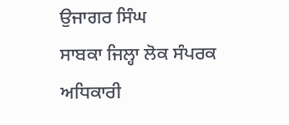ਉਜਾਗਰ ਸਿੰਘ
ਸਾਬਕਾ ਜਿਲ੍ਹਾ ਲੋਕ ਸੰਪਰਕ ਅਧਿਕਾਰੀ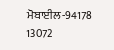ਮੋਬਾਈਲ-94178 13072